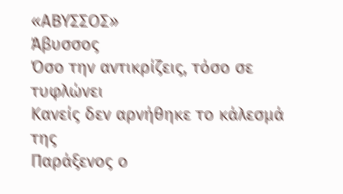«ΑΒΥΣΣΟΣ»
Άβυσσος
Όσο την αντικρίζεις, τόσο σε
τυφλώνει
Κανείς δεν αρνήθηκε το κάλεσμά της
Παράξενος ο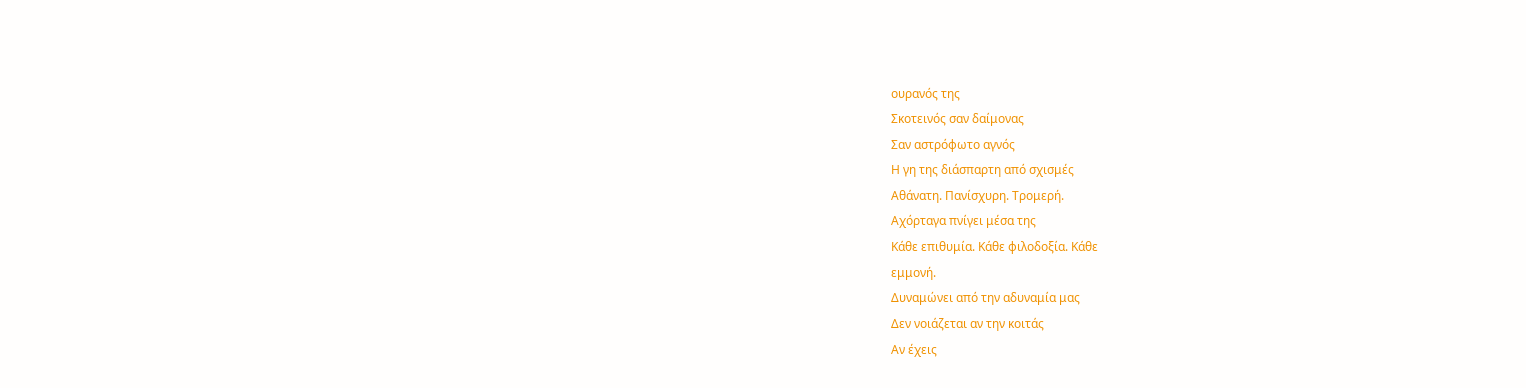ουρανός της
Σκοτεινός σαν δαίμονας
Σαν αστρόφωτο αγνός
Η γη της διάσπαρτη από σχισμές
Αθάνατη. Πανίσχυρη. Τρομερή.
Αχόρταγα πνίγει μέσα της
Κάθε επιθυμία. Κάθε φιλοδοξία. Κάθε
εμμονή.
Δυναμώνει από την αδυναμία μας
Δεν νοιάζεται αν την κοιτάς
Αν έχεις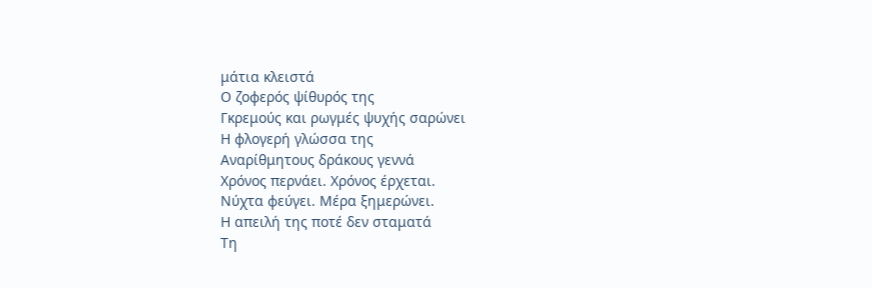μάτια κλειστά
Ο ζοφερός ψίθυρός της
Γκρεμούς και ρωγμές ψυχής σαρώνει
Η φλογερή γλώσσα της
Αναρίθμητους δράκους γεννά
Χρόνος περνάει. Χρόνος έρχεται.
Νύχτα φεύγει. Μέρα ξημερώνει.
Η απειλή της ποτέ δεν σταματά
Τη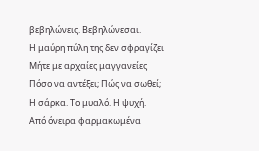βεβηλώνεις. Βεβηλώνεσαι.
Η μαύρη πύλη της δεν σφραγίζει
Μήτε με αρχαίες μαγγανείες
Πόσο να αντέξει; Πώς να σωθεί;
Η σάρκα. Το μυαλό. Η ψυχή.
Από όνειρα φαρμακωμένα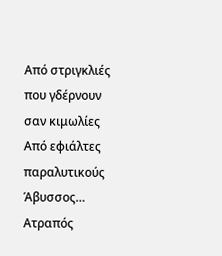Από στριγκλιές που γδέρνουν σαν κιμωλίες
Από εφιάλτες παραλυτικούς
Άβυσσος…
Ατραπός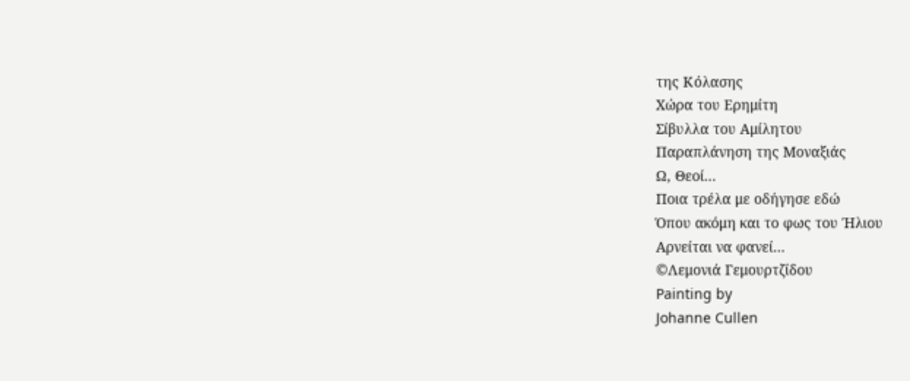της Κόλασης
Χώρα του Ερημίτη
Σίβυλλα του Αμίλητου
Παραπλάνηση της Μοναξιάς
Ω, Θεοί…
Ποια τρέλα με οδήγησε εδώ
Όπου ακόμη και το φως του Ήλιου
Αρνείται να φανεί…
©Λεμονιά Γεμουρτζίδου
Painting by
Johanne Cullen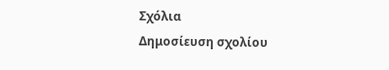Σχόλια
Δημοσίευση σχολίου